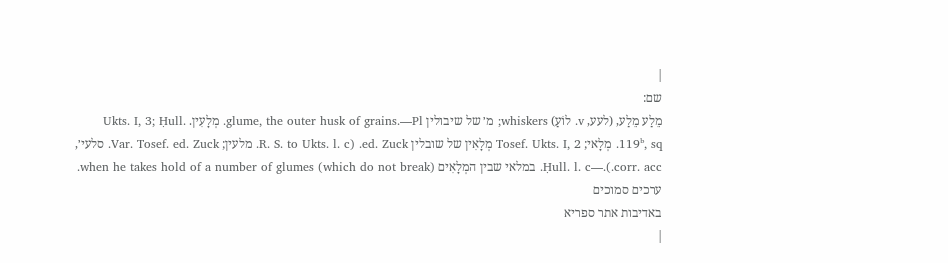|
שם:
מֵלַע מֵלַע, (לעע, v. לוֹעַ) whiskers; מ׳ של שיבולין glume, the outer husk of grains.—Pl. מְלָעִין. Ukts. I, 3; Ḥull. 119ᵇ, sq. מְלָאי; Tosef. Ukts. I, 2 מְלָאִין של שובלין ed. Zuck. (R. S. to Ukts. l. c. מלעין; Var. Tosef. ed. Zuck. סלעי׳, corr. acc.).—Ḥull. l. c. במלאי שבין המְלָאִים when he takes hold of a number of glumes (which do not break). ערכים סמוכים
באדיבות אתר ספריא
|